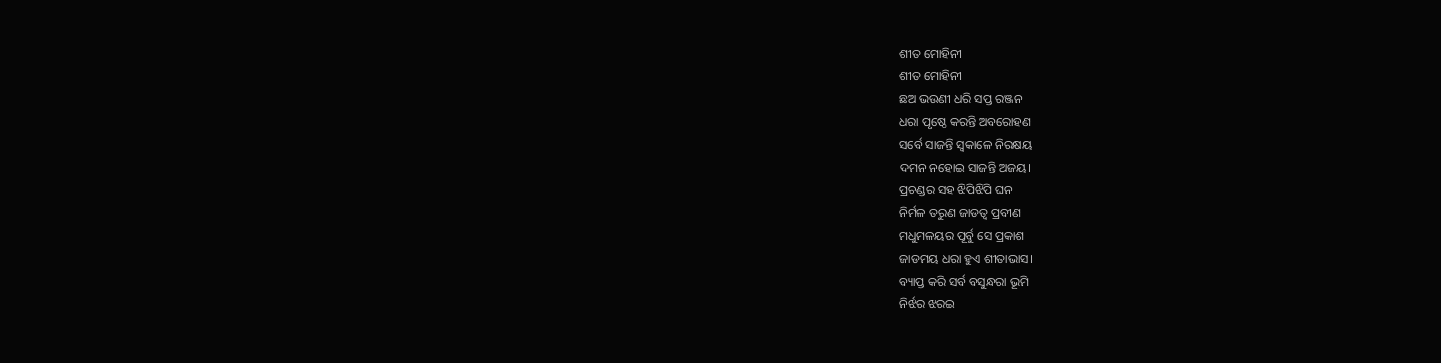ଶୀତ ମୋହିନୀ
ଶୀତ ମୋହିନୀ
ଛଅ ଭଉଣୀ ଧରି ସପ୍ତ ରଞ୍ଜନ
ଧରା ପୃଷ୍ଠେ କରନ୍ତି ଅବରୋହଣ
ସର୍ବେ ସାଜନ୍ତି ସ୍ୱକାଳେ ନିରକ୍ଷୟ
ଦମନ ନହୋଇ ସାଜନ୍ତି ଅଜୟ।
ପ୍ରଚଣ୍ଡର ସହ ଝିପିଝିପି ଘନ
ନିର୍ମଳ ତରୁଣ ଜାଡତ୍ୱ ପ୍ରବୀଣ
ମଧୁମଳୟର ପୂର୍ବୁ ସେ ପ୍ରକାଶ
ଜାଡମୟ ଧରା ହୁଏ ଶୀତାଭାସ।
ବ୍ୟାପ୍ତ କରି ସର୍ବ ବସୁନ୍ଧରା ଭୂମି
ନିର୍ଝର ଝରଇ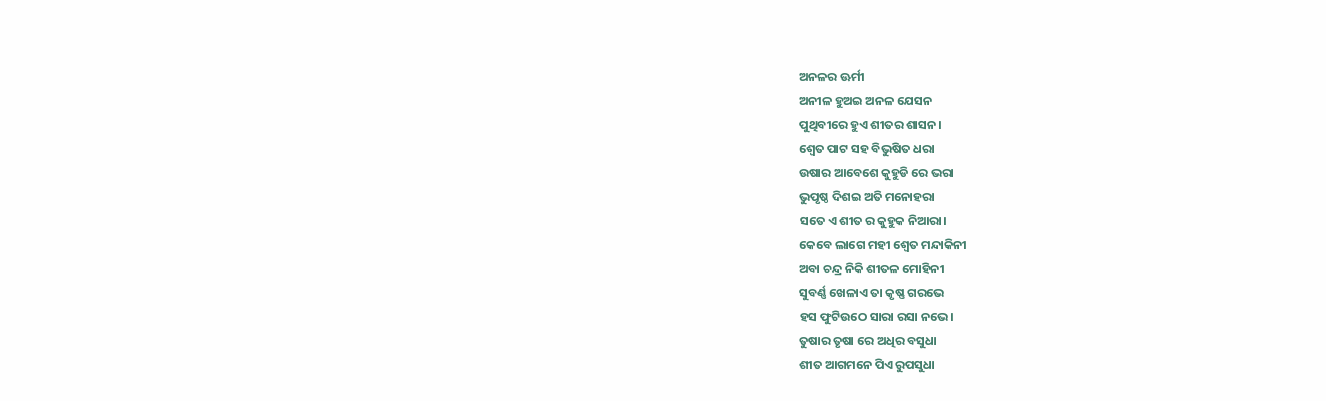ଅନଳର ଊର୍ମୀ
ଅନୀଳ ହୁଅଇ ଅନଳ ଯେସନ
ପୁଥିବୀରେ ହୁଏ ଶୀତର ଶାସନ।
ଶ୍ବେତ ପାଟ ସହ ବିଭୁଷିତ ଧରା
ଉଷାର ଆବେଶେ କୁହୁଡି ରେ ଭରା
ଭୁପୃଷ୍ଠ ଦିଶଇ ଅତି ମନୋହରା
ସତେ ଏ ଶୀତ ର କୁହୁକ ନିଆରା।
କେବେ ଲାଗେ ମହୀ ଶ୍ୱେତ ମନ୍ଦାକିନୀ
ଅବା ଚନ୍ଦ୍ର ନିକି ଶୀତଳ ମୋହିନୀ
ସୁବର୍ଣ୍ଣ ଖେଳାଏ ତା କୃଷ୍ଣ ଗରଭେ
ହସ ଫୁଟିଉଠେ ସାରା ରସା ନଭେ।
ତୁଷାର ତୃଷା ରେ ଅଧିର ବସୁଧା
ଶୀତ ଆଗମନେ ପିଏ ରୁପସୁଧା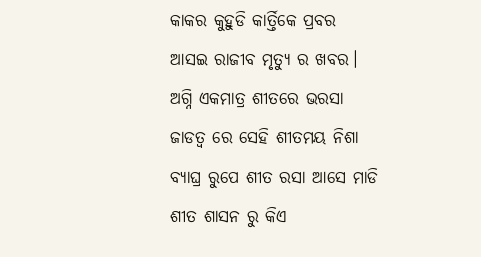କାକର କୁହୁଡି କାର୍ତ୍ତିକେ ପ୍ରବର
ଆସଇ ରାଜୀବ ମୃତ୍ୟୁ ର ଖବର।
ଅଗ୍ନି ଏକମାତ୍ର ଶୀତରେ ଭରସା
ଜାଡତ୍ବ ରେ ସେହି ଶୀତମୟ ନିଶା
ବ୍ୟାଘ୍ର ରୁପେ ଶୀତ ରସା ଆସେ ମାଡି
ଶୀତ ଶାସନ ରୁ କିଏ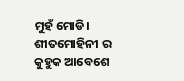ମୁହଁ ମୋଡି।
ଶୀତମୋହିନୀ ର କୁହୁକ ଆବେଶେ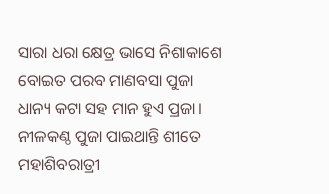ସାରା ଧରା କ୍ଷେତ୍ର ଭାସେ ନିଶାକାଶେ
ବୋଇତ ପରବ ମାଣବସା ପୁଜା
ଧାନ୍ୟ କଟା ସହ ମାନ ହୁଏ ପ୍ରଜା।
ନୀଳକଣ୍ଠ ପୁଜା ପାଇଥାନ୍ତି ଶୀତେ
ମହାଶିବରାତ୍ରୀ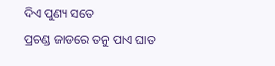ଦିଏ ପୁଣ୍ୟ ସତେ
ପ୍ରଚଣ୍ଡ ଜାଡରେ ତନୁ ପାଏ ଘାତ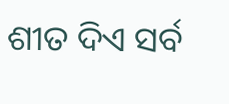ଶୀତ ଦିଏ ସର୍ବ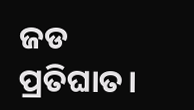ଜଡ ପ୍ରତିଘାତ।